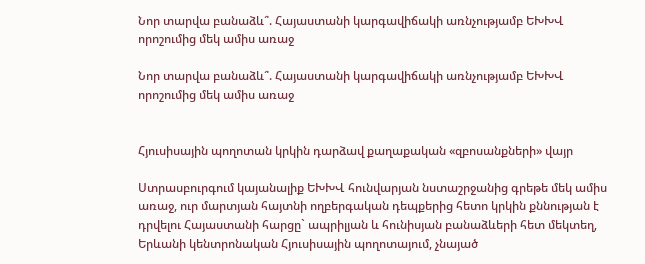Նոր տարվա բանաձև՞. Հայաստանի կարգավիճակի առնչությամբ ԵԽԽՎ որոշումից մեկ ամիս առաջ

Նոր տարվա բանաձև՞. Հայաստանի կարգավիճակի առնչությամբ ԵԽԽՎ որոշումից մեկ ամիս առաջ


Հյուսիսային պողոտան կրկին դարձավ քաղաքական «զբոսանքների» վայր

Ստրասբուրգում կայանալիք ԵԽԽՎ հունվարյան նստաշրջանից գրեթե մեկ ամիս առաջ, ուր մարտյան հայտնի ողբերգական դեպքերից հետո կրկին քննության է դրվելու Հայաստանի հարցը` ապրիլյան և հունիսյան բանաձևերի հետ մեկտեղ, Երևանի կենտրոնական Հյուսիսային պողոտայում, չնայած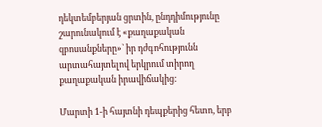դեկտեմբերյան ցրտին, ընդդիմությունը շարունակում է «քաղաքական զբոսանքները»` իր դժգոհությունն արտահայտելով երկրում տիրող քաղաքական իրավիճակից:

Մարտի 1-ի հայտնի դեպքերից հետո, երբ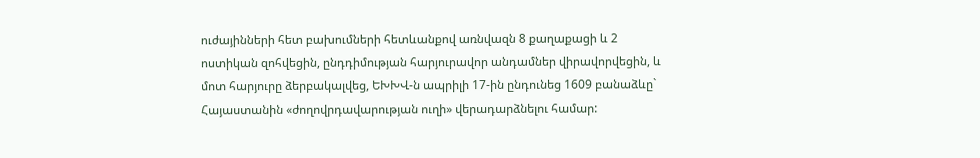ուժայինների հետ բախումների հետևանքով առնվազն 8 քաղաքացի և 2 ոստիկան զոհվեցին, ընդդիմության հարյուրավոր անդամներ վիրավորվեցին, և մոտ հարյուրը ձերբակալվեց, ԵԽԽՎ-ն ապրիլի 17-ին ընդունեց 1609 բանաձևը` Հայաստանին «ժողովրդավարության ուղի» վերադարձնելու համար: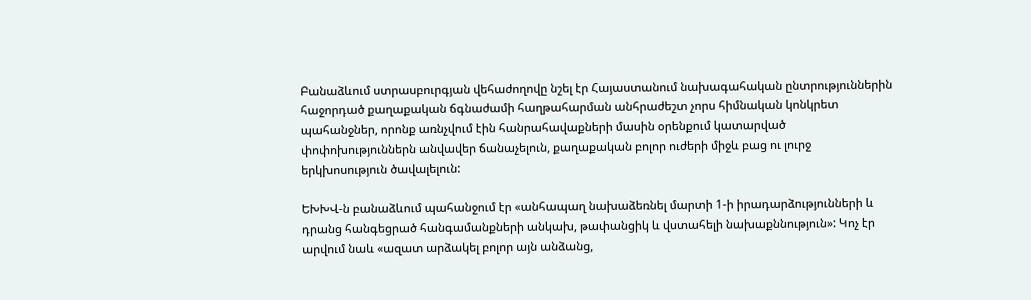Բանաձևում ստրասբուրգյան վեհաժողովը նշել էր Հայաստանում նախագահական ընտրություններին հաջորդած քաղաքական ճգնաժամի հաղթահարման անհրաժեշտ չորս հիմնական կոնկրետ պահանջներ, որոնք առնչվում էին հանրահավաքների մասին օրենքում կատարված փոփոխություններն անվավեր ճանաչելուն, քաղաքական բոլոր ուժերի միջև բաց ու լուրջ երկխոսություն ծավալելուն:

ԵԽԽՎ-ն բանաձևում պահանջում էր «անհապաղ նախաձեռնել մարտի 1-ի իրադարձությունների և դրանց հանգեցրած հանգամանքների անկախ, թափանցիկ և վստահելի նախաքննություն»: Կոչ էր արվում նաև «ազատ արձակել բոլոր այն անձանց,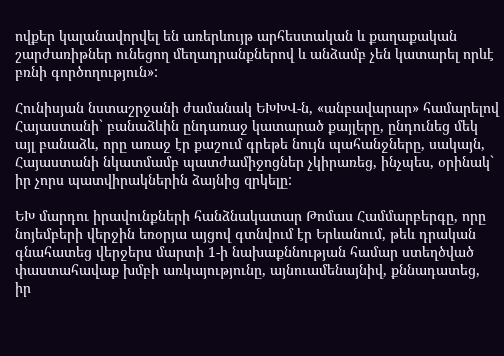ովքեր կալանավորվել են առերևույթ արհեստական և քաղաքական շարժառիթներ ունեցող մեղադրանքներով և անձամբ չեն կատարել որևէ բռնի գործողություն»:

Հունիսյան նստաշրջանի ժամանակ ԵԽԽՎ-ն, «անբավարար» համարելով Հայաստանի` բանաձևին ընդառաջ կատարած քայլերը, ընդունեց մեկ այլ բանաձև, որը առաջ էր քաշում գրեթե նույն պահանջները, սակայն, Հայաստանի նկատմամբ պատժամիջոցներ չկիրառեց, ինչպես, օրինակ` իր չորս պատվիրակներին ձայնից զրկելը:

ԵԽ մարդու իրավունքների հանձնակատար Թոմաս Համմարբերգը, որը նոյեմբերի վերջին եռօրյա այցով գտնվում էր Երևանում, թեև դրական գնահատեց վերջերս մարտի 1-ի նախաքննության համար ստեղծված փաստահավաք խմբի առկայությունը, այնուամենայնիվ, քննադատեց, իր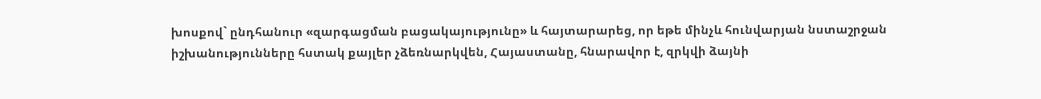խոսքով` ընդհանուր «զարգացման բացակայությունը» և հայտարարեց, որ եթե մինչև հունվարյան նստաշրջան իշխանությունները հստակ քայլեր չձեռնարկվեն, Հայաստանը, հնարավոր է, զրկվի ձայնի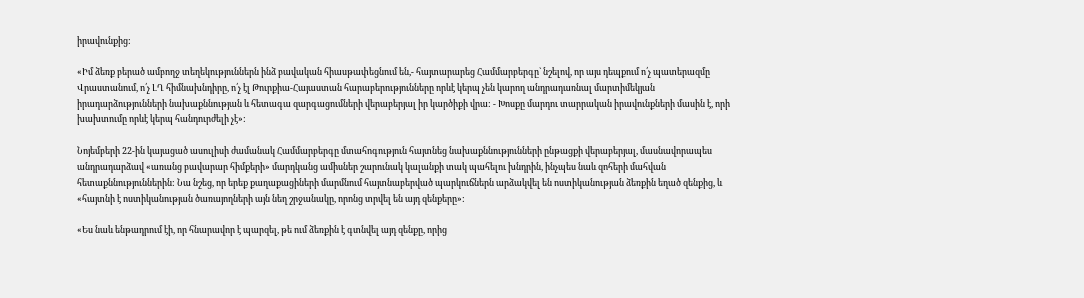իրավունքից:

«Իմ ձեռք բերած ամբողջ տեղեկություններն ինձ բավական հիասթափեցնում են,- հայտարարեց Համմարբերգը` նշելով, որ այս դեպքում ո՛չ պատերազմը Վրաստանում, ո՛չ ԼՂ հիմնախնդիրը, ո՛չ էլ Թուրքիա-Հայաստան հարաբերությունները որևէ կերպ չեն կարող անդրադառնալ մարտիմեկյան իրադարձությունների նախաքննության և հետագա զարգացումների վերաբերյալ իր կարծիքի վրա: - Խոսքը մարդու տարրական իրավունքների մասին է, որի խախտումը որևէ կերպ հանդուրժելի չէ»:

Նոյեմբերի 22-ին կայացած ասուլիսի ժամանակ Համմարբերգը մտահոգություն հայտնեց նախաքննությունների ընթացքի վերաբերյալ, մասնավորապես անդրադարձավ «առանց բավարար հիմքերի» մարդկանց ամիսներ շարունակ կալանքի տակ պահելու խնդրին, ինչպես նաև զոհերի մահվան հետաքննություններին: Նա նշեց, որ երեք քաղաքացիների մարմնում հայտնաբերված պարկուճներն արձակվել են ոստիկանության ձեռքին եղած զենքից, և «հայտնի է ոստիկանության ծառայողների այն նեղ շրջանակը, որոնց տրվել են այդ զենքերը»:

«Ես նաև ենթադրում էի, որ հնարավոր է պարզել, թե ում ձեռքին է գտնվել այդ զենքը, որից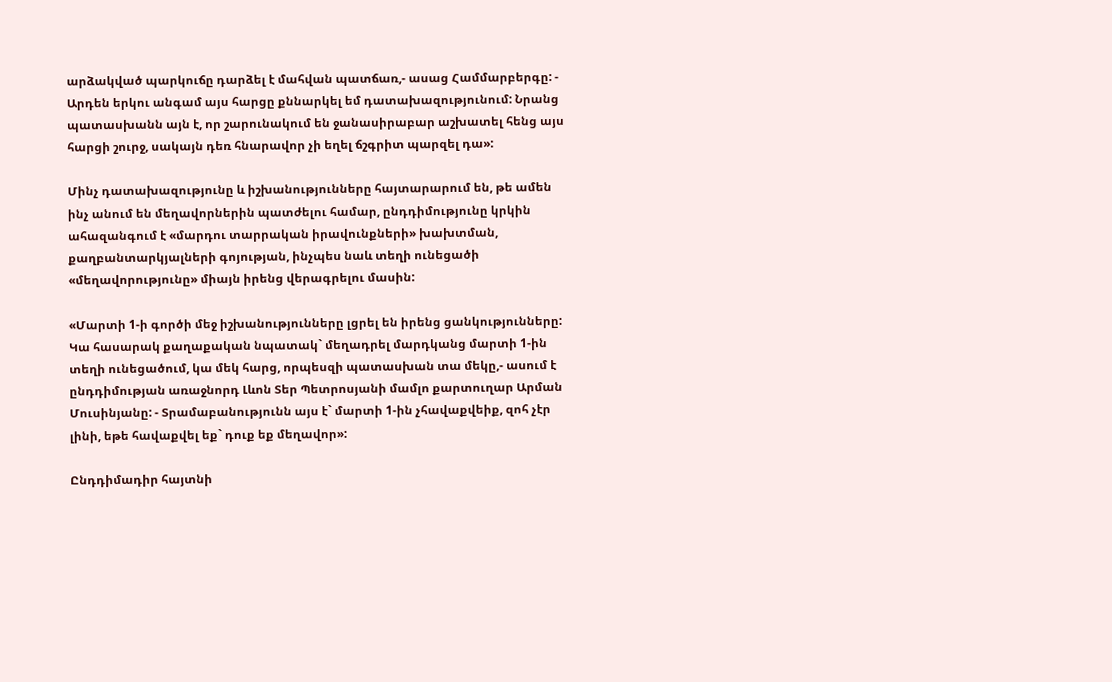արձակված պարկուճը դարձել է մահվան պատճառ,- ասաց Համմարբերգը: - Արդեն երկու անգամ այս հարցը քննարկել եմ դատախազությունում: Նրանց պատասխանն այն է, որ շարունակում են ջանասիրաբար աշխատել հենց այս հարցի շուրջ, սակայն դեռ հնարավոր չի եղել ճշգրիտ պարզել դա»:

Մինչ դատախազությունը և իշխանությունները հայտարարում են, թե ամեն ինչ անում են մեղավորներին պատժելու համար, ընդդիմությունը կրկին ահազանգում է «մարդու տարրական իրավունքների» խախտման, քաղբանտարկյալների գոյության, ինչպես նաև տեղի ունեցածի «մեղավորությունը» միայն իրենց վերագրելու մասին:

«Մարտի 1-ի գործի մեջ իշխանությունները լցրել են իրենց ցանկությունները: Կա հասարակ քաղաքական նպատակ` մեղադրել մարդկանց մարտի 1-ին տեղի ունեցածում, կա մեկ հարց, որպեսզի պատասխան տա մեկը,- ասում է ընդդիմության առաջնորդ Լևոն Տեր Պետրոսյանի մամլո քարտուղար Արման Մուսինյանը: - Տրամաբանությունն այս է` մարտի 1-ին չհավաքվեիք, զոհ չէր լինի, եթե հավաքվել եք` դուք եք մեղավոր»:

Ընդդիմադիր հայտնի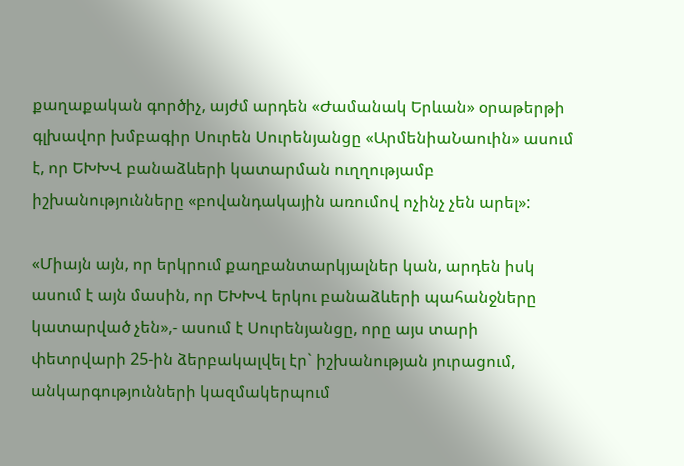քաղաքական գործիչ, այժմ արդեն «Ժամանակ Երևան» օրաթերթի գլխավոր խմբագիր Սուրեն Սուրենյանցը «ԱրմենիաՆաուին» ասում է, որ ԵԽԽՎ բանաձևերի կատարման ուղղությամբ իշխանությունները «բովանդակային առումով ոչինչ չեն արել»:

«Միայն այն, որ երկրում քաղբանտարկյալներ կան, արդեն իսկ ասում է այն մասին, որ ԵԽԽՎ երկու բանաձևերի պահանջները կատարված չեն»,- ասում է Սուրենյանցը, որը այս տարի փետրվարի 25-ին ձերբակալվել էր` իշխանության յուրացում, անկարգությունների կազմակերպում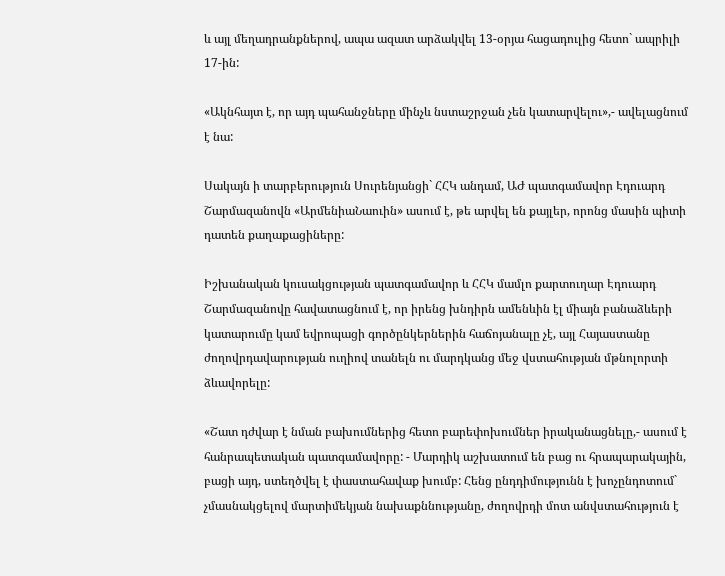և այլ մեղադրանքներով, ապա ազատ արձակվել 13-օրյա հացադուլից հետո` ապրիլի 17-ին:

«Ակնհայտ է, որ այդ պահանջները մինչև նստաշրջան չեն կատարվելու»,- ավելացնում է նա:

Սակայն ի տարբերություն Սուրենյանցի` ՀՀԿ անդամ, ԱԺ պատգամավոր Էդուարդ Շարմազանովն «ԱրմենիաՆաուին» ասում է, թե արվել են քայլեր, որոնց մասին պիտի դատեն քաղաքացիները:

Իշխանական կուսակցության պատգամավոր և ՀՀԿ մամլո քարտուղար Էդուարդ Շարմազանովը հավատացնում է, որ իրենց խնդիրն ամենևին էլ միայն բանաձևերի կատարումը կամ եվրոպացի գործընկերներին հաճոյանալը չէ, այլ Հայաստանը ժողովրդավարության ուղիով տանելն ու մարդկանց մեջ վստահության մթնոլորտի ձևավորելը:

«Շատ դժվար է նման բախումներից հետո բարեփոխումներ իրականացնելը,- ասում է հանրապետական պատգամավորը: - Մարդիկ աշխատում են բաց ու հրապարակային, բացի այդ, ստեղծվել է փաստահավաք խումբ: Հենց ընդդիմությունն է խոչընդոտում` չմասնակցելով մարտիմեկյան նախաքննությանը, ժողովրդի մոտ անվստահություն է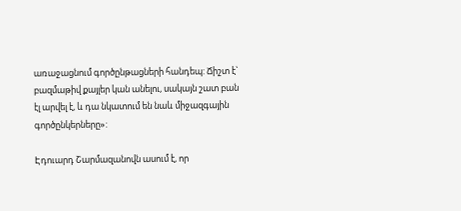առաջացնում գործընթացների հանդեպ: Ճիշտ է` բազմաթիվ քայլեր կան անելու, սակայն շատ բան էլ արվել է, և դա նկատում են նաև միջազգային գործընկերները»:

Էդուարդ Շարմազանովն ասում է, որ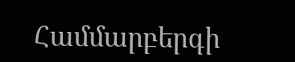Համմարբերգի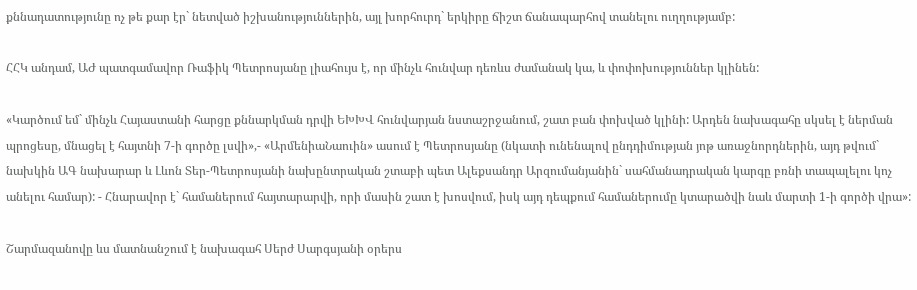քննադատությունը ոչ թե քար էր` նետված իշխանություններին, այլ խորհուրդ` երկիրը ճիշտ ճանապարհով տանելու ուղղությամբ:

ՀՀԿ անդամ, ԱԺ պատգամավոր Ռաֆիկ Պետրոսյանը լիահույս է, որ մինչև հունվար դեռևս ժամանակ կա, և փոփոխություններ կլինեն:

«Կարծում եմ` մինչև Հայաստանի հարցը քննարկման դրվի ԵԽԽՎ հունվարյան նստաշրջանում, շատ բան փոխված կլինի: Արդեն նախագահը սկսել է ներման պրոցեսը, մնացել է հայտնի 7-ի գործը լսվի»,- «ԱրմենիաՆաուին» ասում է Պետրոսյանը (նկատի ունենալով ընդդիմության յոթ առաջնորդներին, այդ թվում` նախկին ԱԳ նախարար և Լևոն Տեր-Պետրոսյանի նախընտրական շտաբի պետ Ալեքսանդր Արզումանյանին` սահմանադրական կարգը բռնի տապալելու կոչ անելու համար): - Հնարավոր է` համաներում հայտարարվի, որի մասին շատ է խոսվում, իսկ այդ դեպքում համաներումը կտարածվի նաև մարտի 1-ի գործի վրա»:

Շարմազանովը ևս մատնանշում է նախագահ Սերժ Սարգսյանի օրերս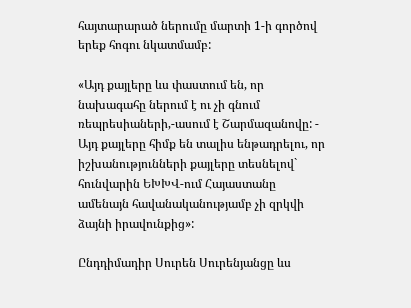հայտարարած ներումը մարտի 1-ի գործով երեք հոգու նկատմամբ:

«Այդ քայլերը ևս փաստում են, որ նախագահը ներում է ու չի գնում ռեպրեսիաների,-ասում է Շարմազանովը: - Այդ քայլերը հիմք են տալիս ենթադրելու, որ իշխանությունների քայլերը տեսնելով` հունվարին ԵԽԽՎ-ում Հայաստանը ամենայն հավանականությամբ չի զրկվի ձայնի իրավունքից»:

Ընդդիմադիր Սուրեն Սուրենյանցը ևս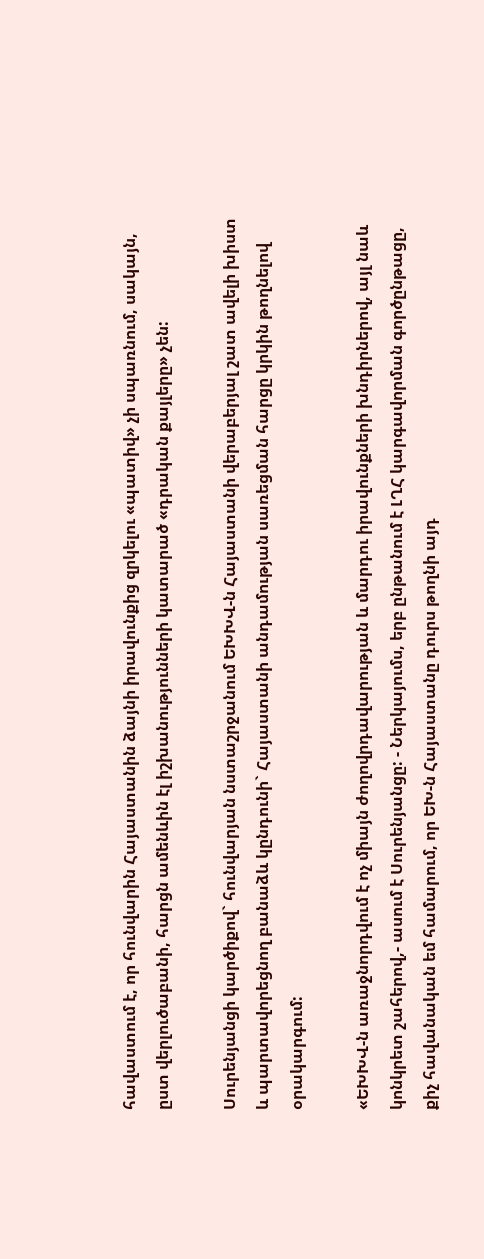հավաստում է, որ հունվարին Հայաստանին ձայնի իրավունքից զրկելու «պատիվ» չի սպառնում, սակայն, ըստ վերլուծաբանի, հարցն ամենևին էլ իշխանությունների կատարած «դրական քայլերը» չեն:

Սուրենյանցի կարծիքով` հունվարյան նստաշրջանում ԵԽԽՎ-ն Հայաստանի վերաբերյալ շատ ավելի խիստ և պարտավորեցնող բանաձև կընդունի` Հայաստանի անդամության սառեցման հարցը կրկին թողնելով օրակարգում:

«ԵԽԽՎ-ն առաջնորդվում է ոչ միայն ժողովրդավարության և մարդու իրավունքների խնդիրներով, այլ նաև կոնկրետ շահերով,- ասում է Սուրենյանցը: - Ներկայումս, երբ ընթանում է ԼՂՀ կարգավորման գործընթացը, քիչ հավանական եմ համարում, որ ԵԽ-ն Հայաստանը դուրս թողնի այդ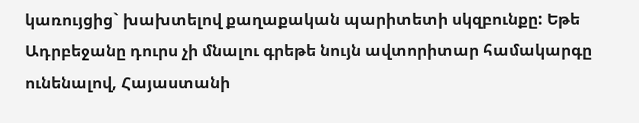կառույցից` խախտելով քաղաքական պարիտետի սկզբունքը: Եթե Ադրբեջանը դուրս չի մնալու գրեթե նույն ավտորիտար համակարգը ունենալով, Հայաստանի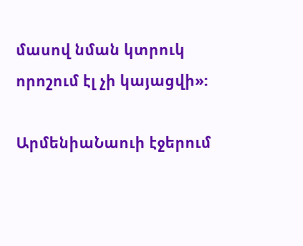մասով նման կտրուկ որոշում էլ չի կայացվի»:

ԱրմենիաՆաուի էջերում